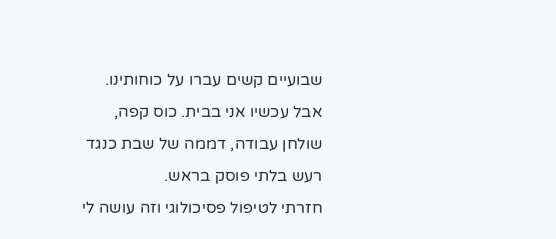שבועיים קשים עברו על כוחותינו. אבל עכשיו אני בבית. כוס קפה, שולחן עבודה, דממה של שבת כנגד רעש בלתי פוסק בראש.
חזרתי לטיפול פסיכולוגי וזה עושה לי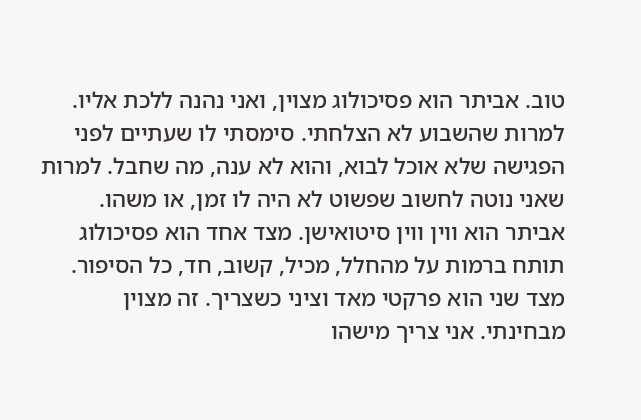טוב. אביתר הוא פסיכולוג מצוין, ואני נהנה ללכת אליו. למרות שהשבוע לא הצלחתי. סימסתי לו שעתיים לפני הפגישה שלא אוכל לבוא, והוא לא ענה, מה שחבל. למרות שאני נוטה לחשוב שפשוט לא היה לו זמן, או משהו.
אביתר הוא ווין ווין סיטואישן. מצד אחד הוא פסיכולוג תותח ברמות על מהחלל, מכיל, קשוב, חד, כל הסיפור. מצד שני הוא פרקטי מאד וציני כשצריך. זה מצוין מבחינתי. אני צריך מישהו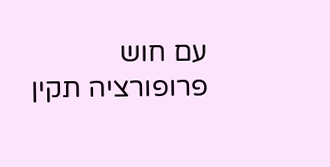עם חוש פרופורציה תקין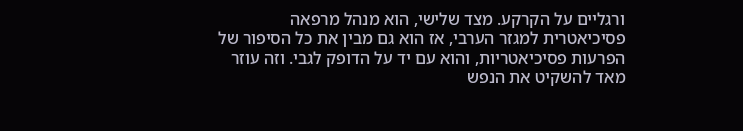ורגליים על הקרקע. מצד שלישי, הוא מנהל מרפאה פסיכיאטרית למגזר הערבי, אז הוא גם מבין את כל הסיפור של הפרעות פסיכיאטריות, והוא עם יד על הדופק לגבי. וזה עוזר מאד להשקיט את הנפש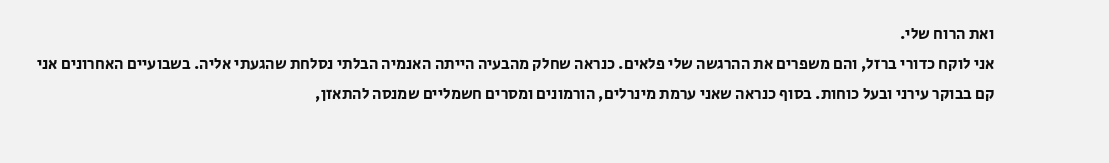ואת הרוח שלי.
אני לוקח כדורי ברזל, והם משפרים את ההרגשה שלי פלאים. כנראה שחלק מהבעיה הייתה האנמיה הבלתי נסלחת שהגעתי אליה. בשבועיים האחרונים אני קם בבוקר עירני ובעל כוחות. בסוף כנראה שאני ערמת מינרלים, הורמונים ומסרים חשמליים שמנסה להתאזן,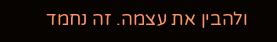ולהבין את עצמה. זה נחמד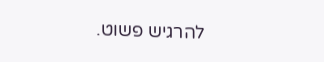להרגיש פשוט.